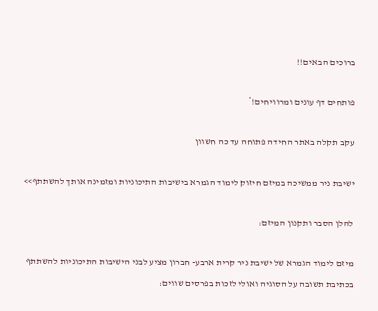ברוכים הבאים!!

פותחים דף עונים ומרוויחים!*

עקב תקלה באתר החידה פתוחה עד כה חשוון

ישיבת ניר ממשיכה במיזם חיזוק לימוד הגמרא בישיבות התיכוניות ומזמינה אותך להשתתף>>

להלן הסבר ותקנון המיזם:

מיזם לימוד הגמרא של ישיבת ניר קרית ארבע- חברון מציע לבני הישיבות התיכוניות להשתתף בכתיבת תשובה על הסוגיה ואולי לזכות בפרסים שווים: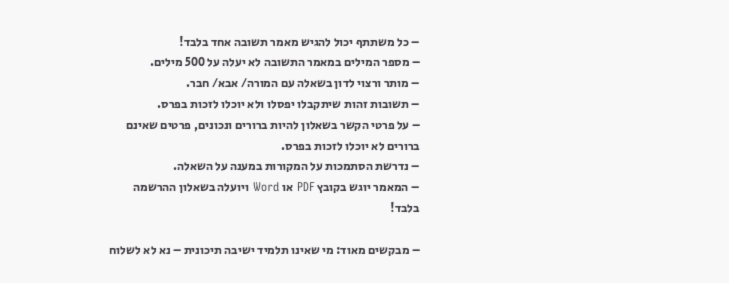– כל משתתף יכול להגיש מאמר תשובה אחד בלבד!
– מספר המילים במאמר התשובה לא יעלה על 500 מילים.
– מותר ורצוי לדון בשאלה עם המורה/ אבא/ חבר.
– תשובות זהות שיתקבלו יפסלו ולא יוכלו לזכות בפרס.
– על פרטי הקשר בשאלון להיות ברורים ונכונים, פרטים שאינם ברורים לא יוכלו לזכות בפרס.
– נדרשת הסתמכות על המקורות במענה על השאלה.
– המאמר יוגש בקובץ PDF או Word ויועלה בשאלון ההרשמה בלבד!

– מבקשים מאוד: מי שאינו תלמיד ישיבה תיכונית – נא לא לשלוח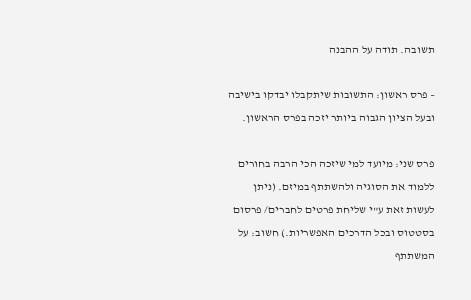תשובה. תודה על ההבנה

– פרס ראשון: התשובות שיתקבלו יבדקו בישיבה ובעל הציון הגבוה ביותר יזכה בפרס הראשון.

פרס שני: מיועד למי שיזכה הכי הרבה בחורים ללמוד את הסוגיה ולהשתתף במיזם. (ניתן לעשות זאת ע"י שליחת פרטים לחברים/ פרסום בסטטוס ובכל הדרכים האפשריות.) חשוב: על המשתתף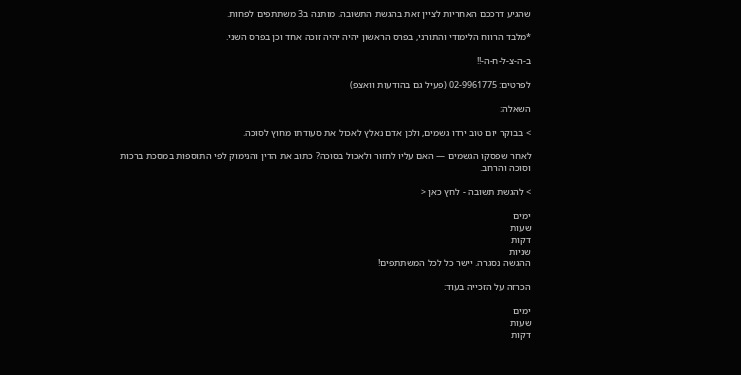שהגיע דרככם האחריות לציין זאת בהגשת התשובה. מותנה ב3 משתתפים לפחות.

*מלבד הרווח הלימודי והתורני, בפרס הראשון יהיה יהיה זוכה אחד וכן בפרס השני.

ב-ה-צ-ל-ח-ה-!!

לפרטים: 02-9961775 (פעיל גם בהודעות וואצפ)

השאלה:

> בבוקר יום טוב ירדו גשמים, ולכן אדם נאלץ לאכול את סעודתו מחוץ לסוכה.

לאחר שפסקו הגשמים — האם עליו לחזור ולאכול בסוכה? כתוב את הדין והנימוק לפי התוספות במסכת ברכות וסוכה והרחב.

> להגשת תשובה - לחץ כאן <

ימים
שעות
דקות
שניות
ההגשה נסגרה. יישר כל לכל המשתתפים!

הכרזה על הזכייה בעוד:

ימים
שעות
דקות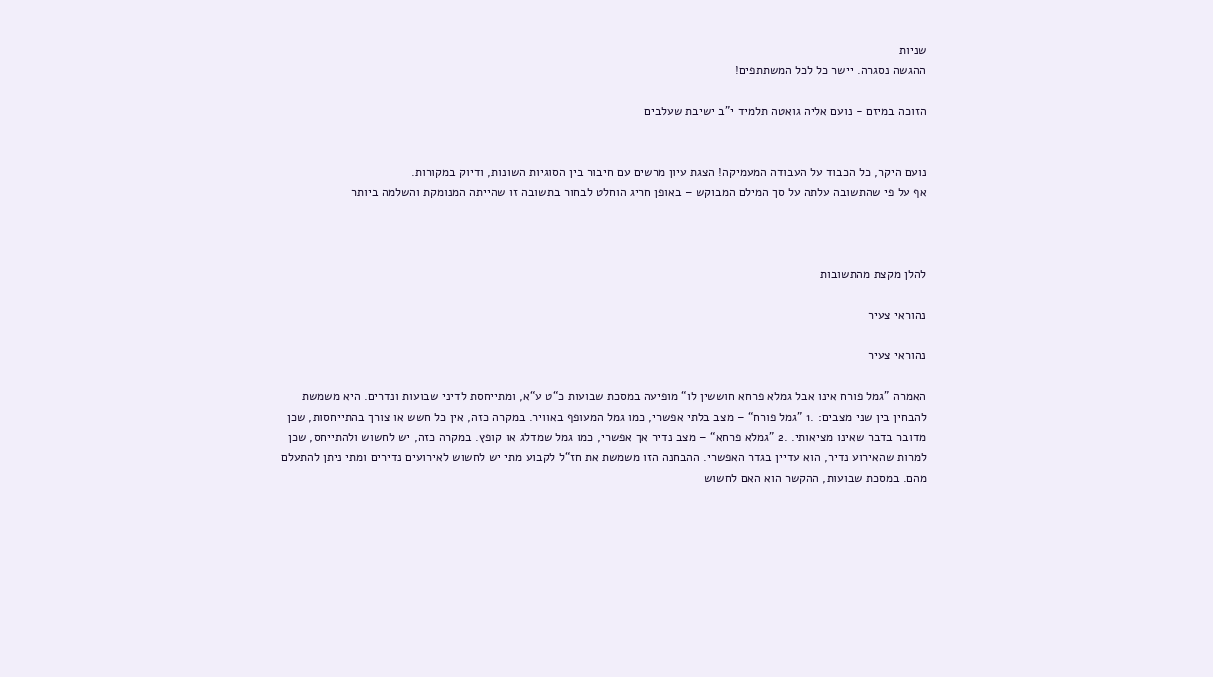שניות
ההגשה נסגרה. יישר כל לכל המשתתפים!

הזוכה במיזם - נועם אליה גואטה תלמיד י"ב ישיבת שעלבים


נועם היקר, כל הכבוד על העבודה המעמיקה! הצגת עיון מרשים עם חיבור בין הסוגיות השונות, ודיוק במקורות.
אף על פי שהתשובה עלתה על סך המילם המבוקש – באופן חריג הוחלט לבחור בתשובה זו שהייתה המנומקת והשלמה ביותר



להלן מקצת מהתשובות

נהוראי צעיר

נהוראי צעיר

האמרה ”גמל פורח אינו אבל גמלא פרחא חוששין לו“ מופיעה במסכת שבועות כ“ט ע“א, ומתייחסת לדיני שבועות ונדרים. היא משמשת להבחין בין שני מצבים: .1 ”גמל פורח“ – מצב בלתי אפשרי, כמו גמל המעופף באוויר. במקרה כזה, אין כל חשש או צורך בהתייחסות, שכן מדובר בדבר שאינו מציאותי. .2 ”גמלא פרחא“ – מצב נדיר אך אפשרי, כמו גמל שמדלג או קופץ. במקרה כזה, יש לחשוש ולהתייחס, שכן למרות שהאירוע נדיר, הוא עדיין בגדר האפשרי. ההבחנה הזו משמשת את חז“ל לקבוע מתי יש לחשוש לאירועים נדירים ומתי ניתן להתעלם מהם. במסכת שבועות, ההקשר הוא האם לחשוש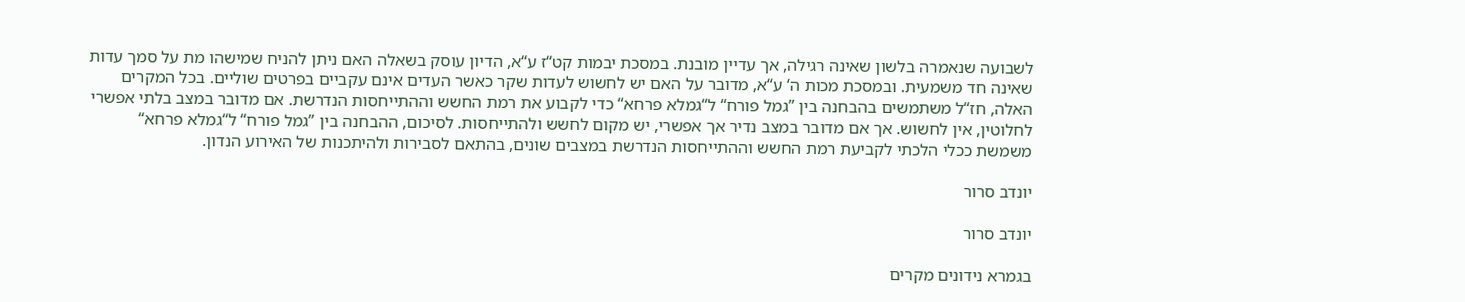לשבועה שנאמרה בלשון שאינה רגילה, אך עדיין מובנת. במסכת יבמות קט“ז ע“א, הדיון עוסק בשאלה האם ניתן להניח שמישהו מת על סמך עדות שאינה חד משמעית. ובמסכת מכות ה‘ ע“א, מדובר על האם יש לחשוש לעדות שקר כאשר העדים אינם עקביים בפרטים שוליים. בכל המקרים האלה, חז“ל משתמשים בהבחנה בין ”גמל פורח“ ל“גמלא פרחא“ כדי לקבוע את רמת החשש וההתייחסות הנדרשת. אם מדובר במצב בלתי אפשרי לחלוטין, אין לחשוש. אך אם מדובר במצב נדיר אך אפשרי, יש מקום לחשש ולהתייחסות. לסיכום, ההבחנה בין ”גמל פורח“ ל“גמלא פרחא“ משמשת ככלי הלכתי לקביעת רמת החשש וההתייחסות הנדרשת במצבים שונים, בהתאם לסבירות ולהיתכנות של האירוע הנדון.

יונדב סרור

יונדב סרור

בגמרא נידונים מקרים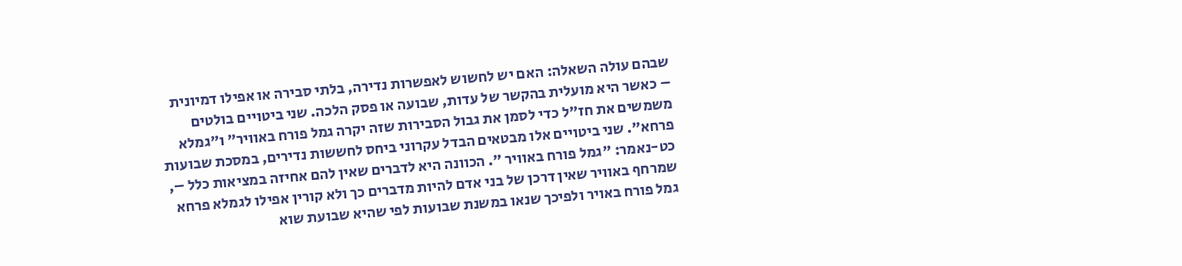שבהם עולה השאלה: האם יש לחשוש לאפשרות נדירה, בלתי סבירה או אפילו דמיונית – כאשר היא מועלית בהקשר של עדות, שבועה או פסק הלכה. שני ביטויים בולטים משמשים את חז"ל כדי לסמן את גבול הסבירות שזה יקרה גמל פורח באוויר" ו"גמלא פרחא". שני ביטויים אלו מבטאים הבדל עקרוני ביחס לחששות נדירים, במסכת שבועות כט-נאמר: "גמל פורח באוויר ". הכוונה היא לדברים שאין להם אחיזה במציאות כלל –, שמרחף באוויר שאין דרכן של בני אדם להיות מדברים כך ולא קורין אפילו לגמלא פרחא גמל פורח באויר ולפיכך שנאו במשנת שבועות לפי שהיא שבועת שוא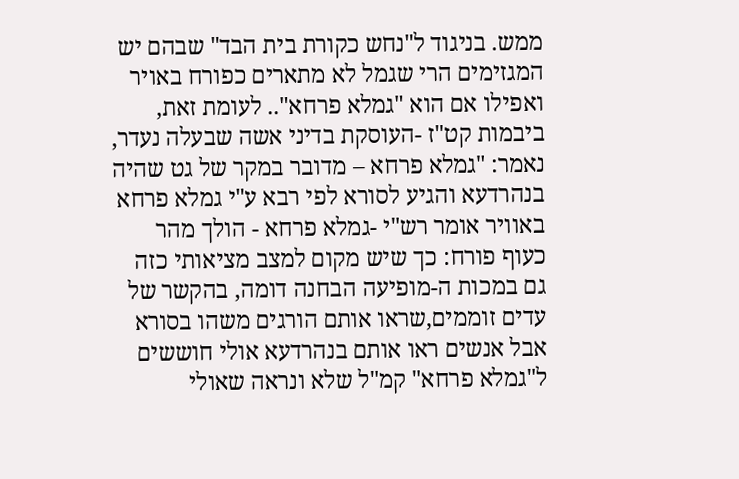ממש. בניגוד ל"נחש כקורת בית הבד" שבהם יש המגזימים הרי שגמל לא מתארים כפורח באויר ואפילו אם הוא "גמלא פרחא".. לעומת זאת, ביבמות קט"ז -העוסקת בדיני אשה שבעלה נעדר, נאמר: "גמלא פרחא – מדובר במקר של גט שהיה בנהרדעא והגיע לסורא לפי רבא ע"י גמלא פרחא באוויר אומר רש"י -גמלא פרחא - הולך מהר כעוף פורח: כך שיש מקום למצב מציאותי כזה גם במכות ה-מופיעה הבחנה דומה, בהקשר של עדים זוממים,שראו אותם הורגים משהו בסורא אבל אנשים ראו אותם בנהרדעא אולי חוששים ל"גמלא פרחא" קמ"ל שלא ונראה שאולי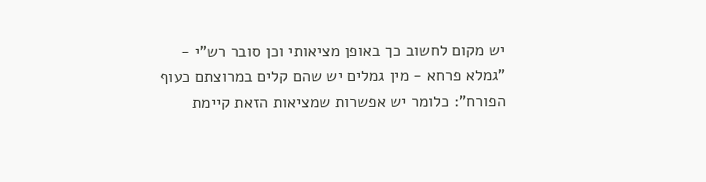יש מקום לחשוב כך באופן מציאותי וכן סובר רש"י - "גמלא פרחא - מין גמלים יש שהם קלים במרוצתם כעוף הפורח": כלומר יש אפשרות שמציאות הזאת קיימת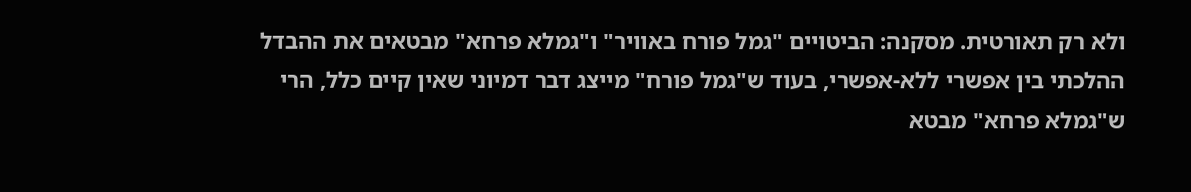ולא רק תאורטית. מסקנה: הביטויים "גמל פורח באוויר" ו"גמלא פרחא" מבטאים את ההבדל ההלכתי בין אפשרי ללא-אפשרי, בעוד ש"גמל פורח" מייצג דבר דמיוני שאין קיים כלל, הרי ש"גמלא פרחא" מבטא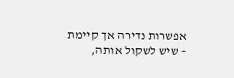אפשרות נדירה אך קיימת – שיש לשקול אותה,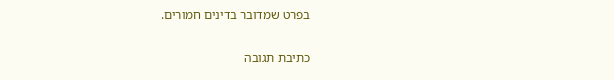בפרט שמדובר בדינים חמורים.

כתיבת תגובה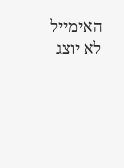האימייל לא יוצג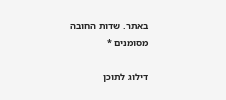באתר. שדות החובה מסומנים *

דילוג לתוכן